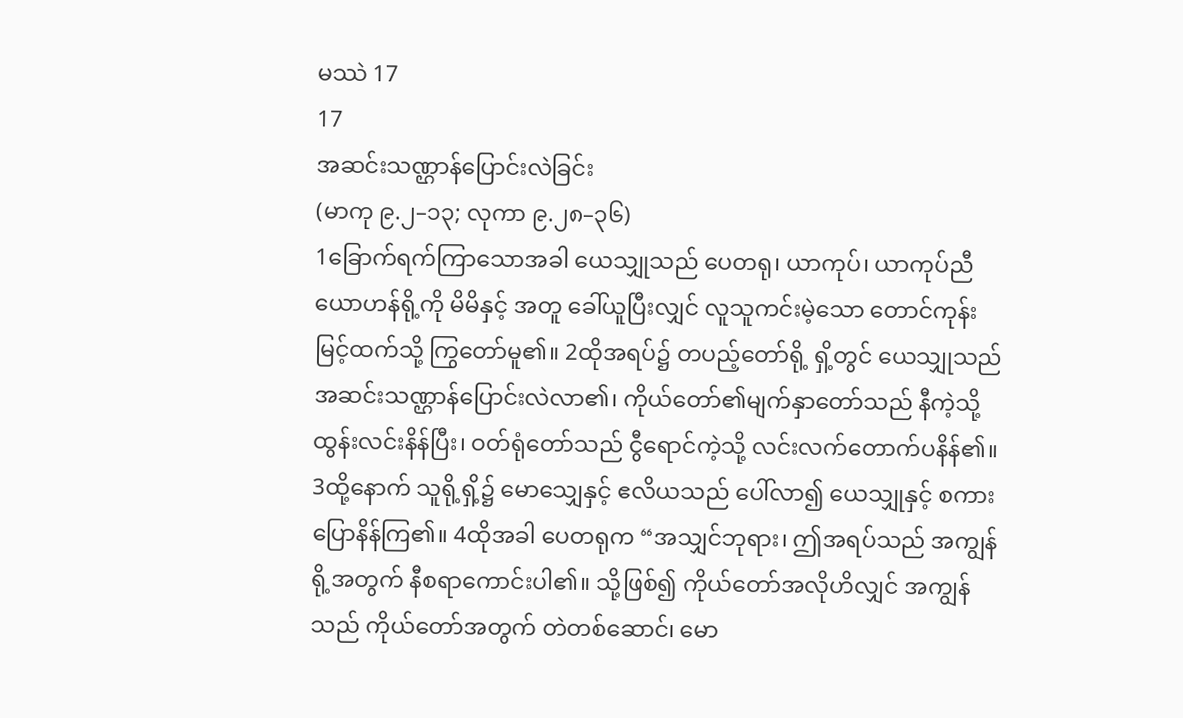မဿဲ 17
17
အဆင်းသဏ္ဌာန်ပြောင်းလဲခြင်း
(မာကု ၉.၂–၁၃; လုကာ ၉.၂၈–၃၆)
1ခြောက်ရက်ကြာသောအခါ ယေသျှုသည် ပေတရု၊ ယာကုပ်၊ ယာကုပ်ညီ ယောဟန်ရို့ကို မိမိနှင့် အတူ ခေါ်ယူပြီးလျှင် လူသူကင်းမဲ့သော တောင်ကုန်းမြင့်ထက်သို့ ကြွတော်မူ၏။ 2ထိုအရပ်၌ တပည့်တော်ရို့ ရှိ့တွင် ယေသျှုသည် အဆင်းသဏ္ဌာန်ပြောင်းလဲလာ၏၊ ကိုယ်တော်၏မျက်နှာတော်သည် နီကဲ့သို့ ထွန်းလင်းနိန်ပြီး၊ ဝတ်ရုံတော်သည် ငွီရောင်ကဲ့သို့ လင်းလက်တောက်ပနိန်၏။ 3ထို့နောက် သူရို့ရှိ့၌ မောသျှေနှင့် ဧလိယသည် ပေါ်လာ၍ ယေသျှုနှင့် စကားပြောနိန်ကြ၏။ 4ထိုအခါ ပေတရုက “အသျှင်ဘုရား၊ ဤအရပ်သည် အကျွန်ရို့အတွက် နီစရာကောင်းပါ၏။ သို့ဖြစ်၍ ကိုယ်တော်အလိုဟိလျှင် အကျွန်သည် ကိုယ်တော်အတွက် တဲတစ်ဆောင်၊ မော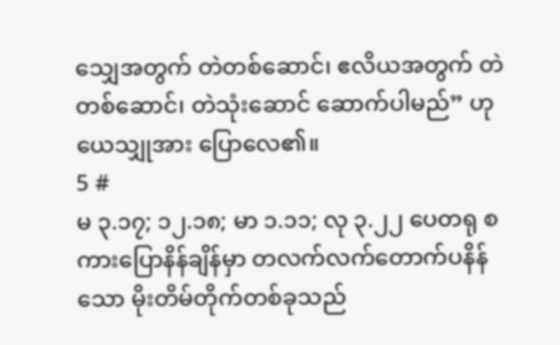သျှေအတွက် တဲတစ်ဆောင်၊ ဧလိယအတွက် တဲတစ်ဆောင်၊ တဲသုံးဆောင် ဆောက်ပါမည်” ဟု ယေသျှုအား ပြောလေ၏။
5 #
မ ၃.၁၇; ၁၂.၁၈; မာ ၁.၁၁; လု ၃.၂၂ ပေတရု စကားပြောနိန်ချိန်မှာ တလက်လက်တောက်ပနိန်သော မိုးတိမ်တိုက်တစ်ခုသည်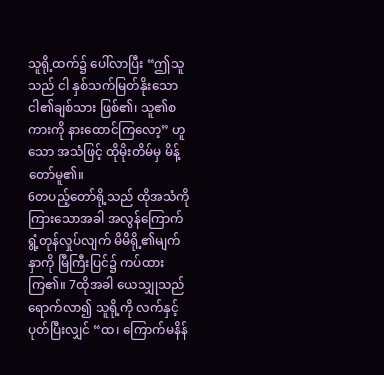သူရို့ထက်၌ ပေါ်လာပြီး “ဤသူသည် ငါ နှစ်သက်မြတ်နိုးသော ငါ၏ချစ်သား ဖြစ်၏၊ သူ၏စကားကို နားထောင်ကြလော့” ဟူသော အသံဖြင့် ထိုမိုးတိမ်မှ မိန့်တော်မူ၏။
6တပည့်တော်ရို့သည် ထိုအသံကို ကြားသောအခါ အလွန်ကြောက်ရွံ့တုန်လှုပ်လျက် မိမိရို့၏မျက်နှာကို မြီကြီးပြင်၌ ကပ်ထားကြ၏။ 7ထိုအခါ ယေသျှုသည် ရောက်လာ၍ သူရို့ကို လက်နှင့် ပုတ်ပြီးလျှင် “ထ၊ ကြောက်မနိန်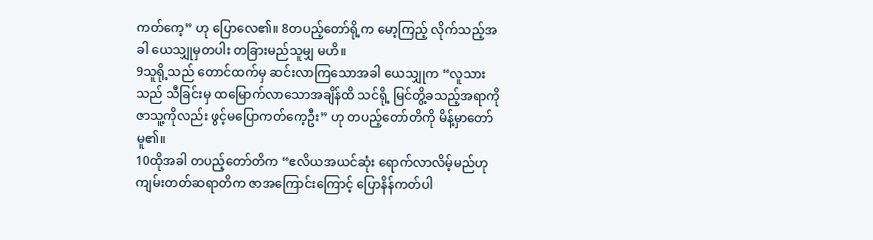ကတ်ကေ့” ဟု ပြောလေ၏။ 8တပည့်တော်ရို့က မော့ကြည့် လိုက်သည့်အခါ ယေသျှုမှတပါး တခြားမည်သူမျှ မဟိ။
9သူရို့သည် တောင်ထက်မှ ဆင်းလာကြသောအခါ ယေသျှုက “လူသားသည် သီခြင်းမှ ထမြောက်လာသောအချိန်ထိ သင်ရို့ မြင်တွိ့ခသည့်အရာကို ဇာသူ့ကိုလည်း ဖွင့်မပြောကတ်ကေ့ဦး” ဟု တပည့်တော်တိကို မိန့်မှာတော်မူ၏။
10ထိုအခါ တပည့်တော်တိက “ဧလိယအယင်ဆုံး ရောက်လာလိမ့်မည်ဟု ကျမ်းတတ်ဆရာတိက ဇာအကြောင်းကြောင့် ပြောနိန်ကတ်ပါ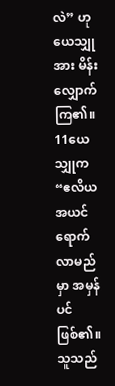လဲ” ဟု ယေသျှုအား မိန်းလျှောက်ကြ၏။
11ယေသျှုက “ဧလိယ အယင်ရောက်လာမည်မှာ အမှန်ပင်ဖြစ်၏။ သူသည်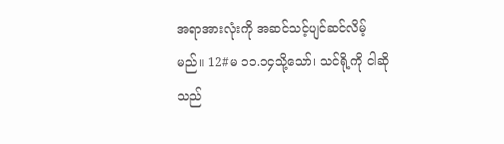အရာအားလုံးကို အဆင်သင့်ပျင်ဆင်လိမ့်မည်။ 12#မ ၁၁.၁၄သို့သော်၊ သင်ရို့ကို ငါဆိုသည်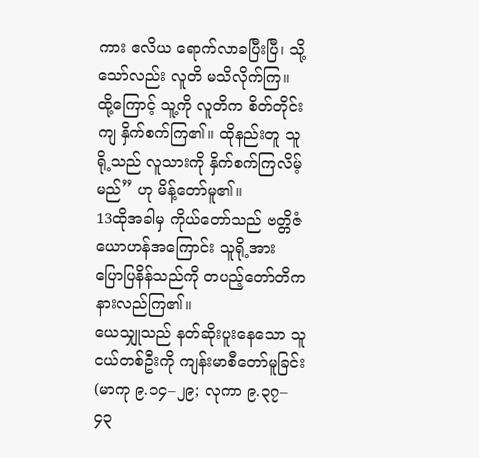ကား ဧလိယ ရောက်လာခပြီးပြီ၊ သို့သော်လည်း လူတိ မသိလိုက်ကြ။ ထို့ကြောင့် သူ့ကို လူတိက စိတ်တိုင်းကျ နှိက်စက်ကြ၏။ ထိုနည်းတူ သူရို့သည် လူသားကို နှိက်စက်ကြလိမ့်မည်” ဟု မိန့်တော်မူ၏။
13ထိုအခါမှ ကိုယ်တော်သည် ဗတ္တိဇံယောဟန်အကြောင်း သူရို့အား ပြောပြနိန်သည်ကို တပည့်တော်တိက နားလည်ကြ၏။
ယေသျှုသည် နတ်ဆိုးပူးနေသော သူငယ်တစ်ဦးကို ကျန်းမာစီတော်မူခြင်း
(မာကု ၉.၁၄–၂၉; လုကာ ၉.၃၇–၄၃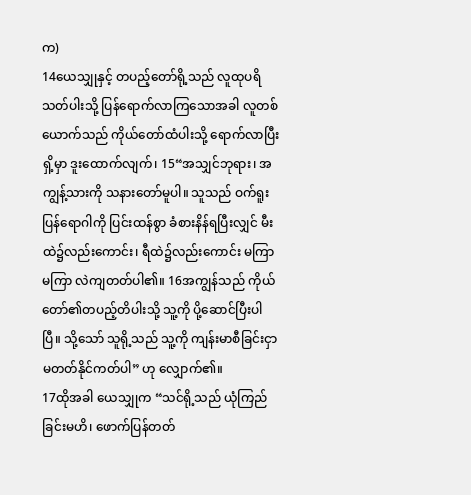က)
14ယေသျှုနှင့် တပည့်တော်ရို့သည် လူထုပရိသတ်ပါးသို့ ပြန်ရောက်လာကြသောအခါ လူတစ်ယောက်သည် ကိုယ်တော်ထံပါးသို့ ရောက်လာပြီး ရှိ့မှာ ဒူးထောက်လျက်၊ 15“အသျှင်ဘုရား၊ အကျွန့်သားကို သနားတော်မူပါ။ သူသည် ဝက်ရူးပြန်ရောဂါကို ပြင်းထန်စွာ ခံစားနိန်ရပြီးလျှင် မီးထဲ၌လည်းကောင်း၊ ရီထဲ၌လည်းကောင်း မကြာမကြာ လဲကျတတ်ပါ၏။ 16အကျွန်သည် ကိုယ်တော်၏တပည့်တိပါးသို့ သူ့ကို ပို့ဆောင်ပြီးပါပြီ။ သို့သော် သူရို့သည် သူ့ကို ကျန်းမာစီခြင်းငှာ မတတ်နိုင်ကတ်ပါ” ဟု လျှောက်၏။
17ထိုအခါ ယေသျှုက “သင်ရို့သည် ယုံကြည် ခြင်းမဟိ၊ ဖောက်ပြန်တတ်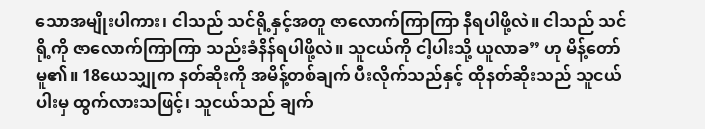သောအမျိုးပါကား၊ ငါသည် သင်ရို့နှင့်အတူ ဇာလောက်ကြာကြာ နီရပါဖို့လဲ။ ငါသည် သင်ရို့ကို ဇာလောက်ကြာကြာ သည်းခံနိန်ရပါဖို့လဲ။ သူငယ်ကို ငါ့ပါးသို့ ယူလာခ” ဟု မိန့်တော်မူ၏။ 18ယေသျှုက နတ်ဆိုးကို အမိန့်တစ်ချက် ပီးလိုက်သည်နှင့် ထိုနတ်ဆိုးသည် သူငယ်ပါးမှ ထွက်လားသဖြင့်၊ သူငယ်သည် ချက်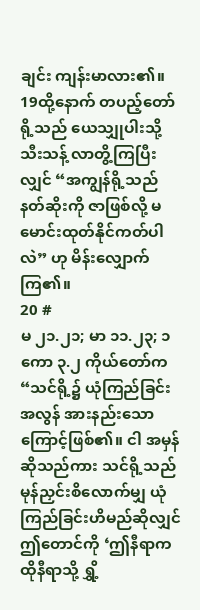ချင်း ကျန်းမာလား၏။
19ထို့နောက် တပည့်တော်ရို့သည် ယေသျှုပါးသို့ သီးသန့် လာတွိ့ကြပြီးလျှင် “အကျွန်ရို့သည် နတ်ဆိုးကို ဇာဖြစ်လို့ မမောင်းထုတ်နိုင်ကတ်ပါလဲ” ဟု မိန်းလျှောက်ကြ၏။
20 #
မ ၂၁.၂၁; မာ ၁၁.၂၃; ၁ ကော ၃.၂ ကိုယ်တော်က “သင်ရို့၌ ယုံကြည်ခြင်း အလွန် အားနည်းသောကြောင့်ဖြစ်၏။ ငါ အမှန်ဆိုသည်ကား သင်ရို့သည် မုန်ညှင်းစိလောက်မျှ ယုံကြည်ခြင်းဟိမည်ဆိုလျှင် ဤတောင်ကို ‘ဤနီရာက ထိုနီရာသို့ ရွှိ့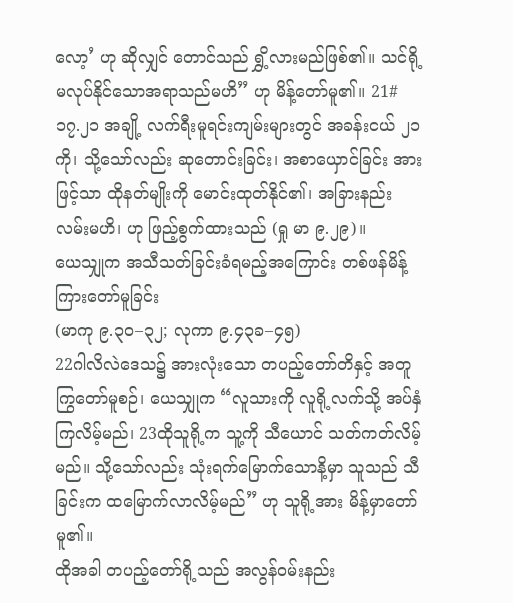လော့’ ဟု ဆိုလျှင် တောင်သည် ရွှိ့လားမည်ဖြစ်၏။ သင်ရို့မလုပ်နိုင်သောအရာသည်မဟိ” ဟု မိန့်တော်မူ၏။ 21#၁၇.၂၁ အချို့ လက်ရီးမူရင်းကျမ်းများတွင် အခန်းငယ် ၂၁ ကို၊ သို့သော်လည်း ဆုတောင်းခြင်း၊ အစာယှောင်ခြင်း အားဖြင့်သာ ထိုနတ်မျိုးကို မောင်းထုတ်နိုင်၏၊ အခြားနည်းလမ်းမဟိ၊ ဟု ဖြည့်စွက်ထားသည် (ရှု မာ ၉.၂၉)။
ယေသျှုက အသီသတ်ခြင်းခံရမည့်အကြောင်း တစ်ဖန်မိန့်ကြားတော်မူခြင်း
(မာကု ၉.၃၀–၃၂; လုကာ ၉.၄၃ခ–၄၅)
22ဂါလိလဲဒေသ၌ အားလုံးသော တပည့်တော်တိနှင့် အတူကြွတော်မူစဉ်၊ ယေသျှုက “လူသားကို လူရို့လက်သို့ အပ်နှံကြလိမ့်မည်၊ 23ထိုသူရို့က သူ့ကို သီယောင် သတ်ကတ်လိမ့်မည်။ သို့သော်လည်း သုံးရက်မြောက်သောနိ့မှာ သူသည် သီခြင်းက ထမြောက်လာလိမ့်မည်” ဟု သူရို့အား မိန့်မှာတော်မူ၏။
ထိုအခါ တပည့်တော်ရို့သည် အလွန်ဝမ်းနည်း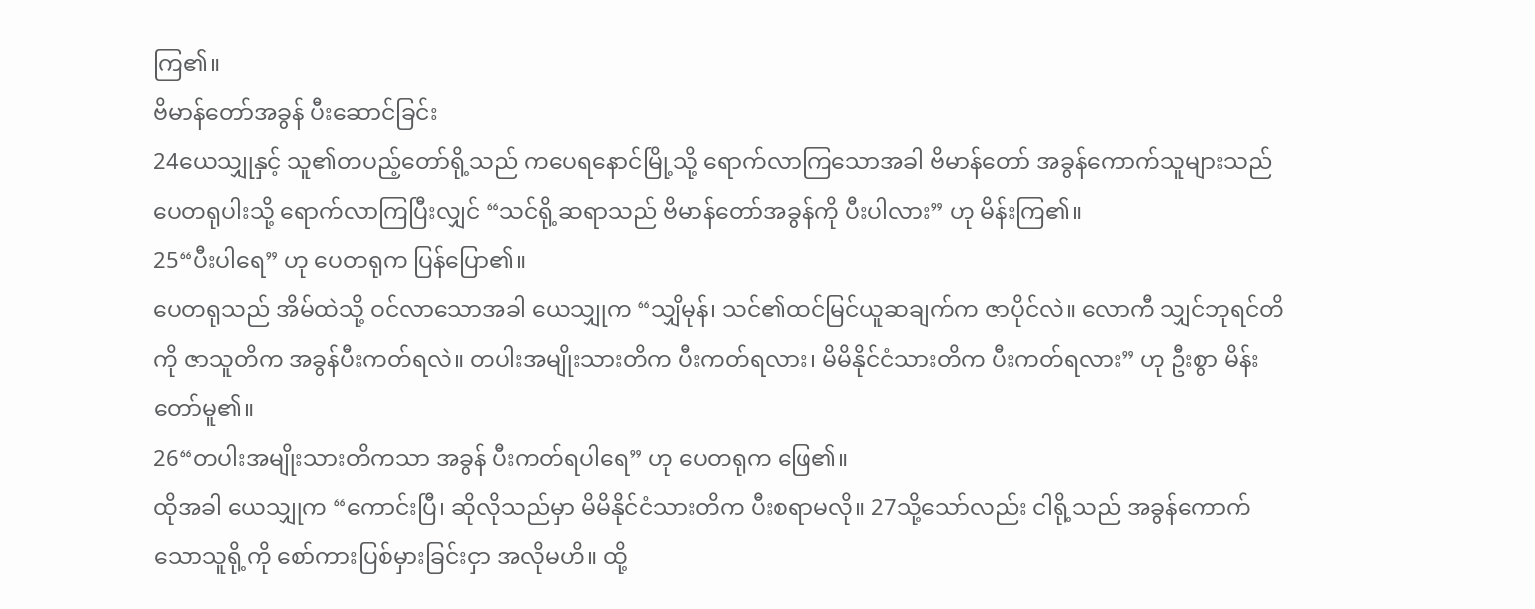ကြ၏။
ဗိမာန်တော်အခွန် ပီးဆောင်ခြင်း
24ယေသျှုနှင့် သူ၏တပည့်တော်ရို့သည် ကပေရနောင်မြို့သို့ ရောက်လာကြသောအခါ ဗိမာန်တော် အခွန်ကောက်သူများသည် ပေတရုပါးသို့ ရောက်လာကြပြီးလျှင် “သင်ရို့ဆရာသည် ဗိမာန်တော်အခွန်ကို ပီးပါလား” ဟု မိန်းကြ၏။
25“ပီးပါရေ” ဟု ပေတရုက ပြန်ပြော၏။
ပေတရုသည် အိမ်ထဲသို့ ဝင်လာသောအခါ ယေသျှုက “သျှိမုန်၊ သင်၏ထင်မြင်ယူဆချက်က ဇာပိုင်လဲ။ လောကီ သျှင်ဘုရင်တိကို ဇာသူတိက အခွန်ပီးကတ်ရလဲ။ တပါးအမျိုးသားတိက ပီးကတ်ရလား၊ မိမိနိုင်ငံသားတိက ပီးကတ်ရလား” ဟု ဦးစွာ မိန်းတော်မူ၏။
26“တပါးအမျိုးသားတိကသာ အခွန် ပီးကတ်ရပါရေ” ဟု ပေတရုက ဖြေ၏။
ထိုအခါ ယေသျှုက “ကောင်းပြီ၊ ဆိုလိုသည်မှာ မိမိနိုင်ငံသားတိက ပီးစရာမလို။ 27သို့သော်လည်း ငါရို့သည် အခွန်ကောက်သောသူရို့ကို စော်ကားပြစ်မှားခြင်းငှာ အလိုမဟိ။ ထို့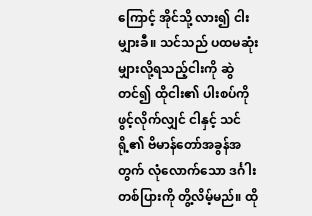ကြောင့် အိုင်သို့ လား၍ ငါးမျှားခီ။ သင်သည် ပထမဆုံး မျှားလို့ရသည့်ငါးကို ဆွဲတင်၍ ထိုငါး၏ ပါးစပ်ကို ဖွင့်လိုက်လျှင် ငါနှင့် သင်ရို့၏ ဗိမာန်တော်အခွန်အတွက် လုံလောက်သော ဒင်္ဂါးတစ်ပြားကို တွိ့လိမ့်မည်။ ထို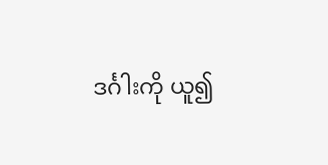ဒင်္ဂါးကို ယူ၍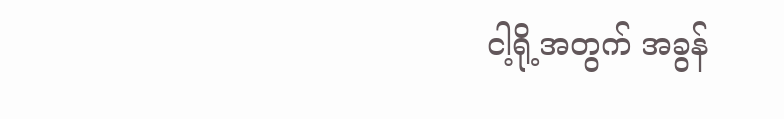ငါ့ရို့အတွက် အခွန်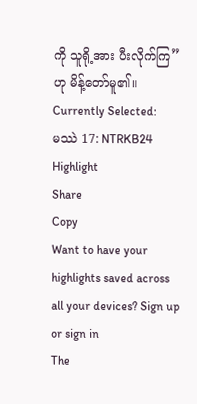ကို သူရို့အား ပီးလိုက်ကြ” ဟု မိန့်တော်မူ၏။
Currently Selected:
မဿဲ 17: NTRKB24
Highlight
Share
Copy
Want to have your highlights saved across all your devices? Sign up or sign in
The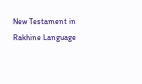New Testament in Rakhine Language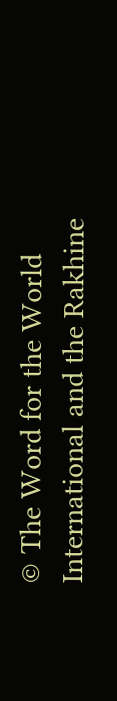© The Word for the World International and the Rakhine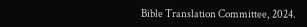Bible Translation Committee, 2024.